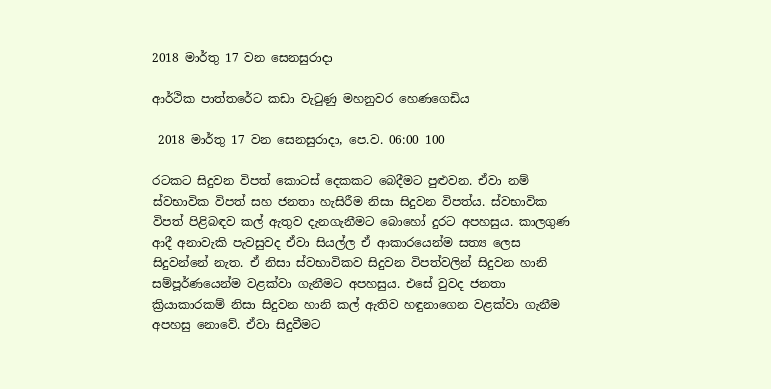2018 මාර්තු 17 වන සෙනසුරාදා

ආර්ථික පාත්තරේට කඩා වැටුණු මහනුවර ‍හෙණගෙඩිය

 2018 මාර්තු 17 වන සෙනසුරාදා, පෙ.ව. 06:00 100

රටකට සිදුවන විපත් කොටස් දෙකකට බෙදීමට පුළුවන. ඒවා නම් ස්වභාවික විපත් සහ ජනතා හැසිරීම නිසා සිදුවන විපත්ය. ස්වභාවික විපත් පිළිබඳව කල් ඇතුව දැනගැනීමට බොහෝ දුරට අපහසුය. කාලගුණ ආදී අනාවැකි පැවසුවද ඒවා සියල්ල ඒ ආකාරයෙන්ම සත්‍ය ලෙස සිදුවන්නේ නැත. ඒ නිසා ස්වභාවිකව සිදුවන විපත්වලින් සිදුවන හානි සම්පූර්ණයෙන්ම වළක්වා ගැනීමට අපහසුය. එසේ වුවද ජනතා ක්‍රියාකාරකම් නිසා සිදුවන හානි කල් ඇතිව හඳුනාගෙන වළක්වා ගැනීම අපහසු නොවේ. ඒවා සිදුවීමට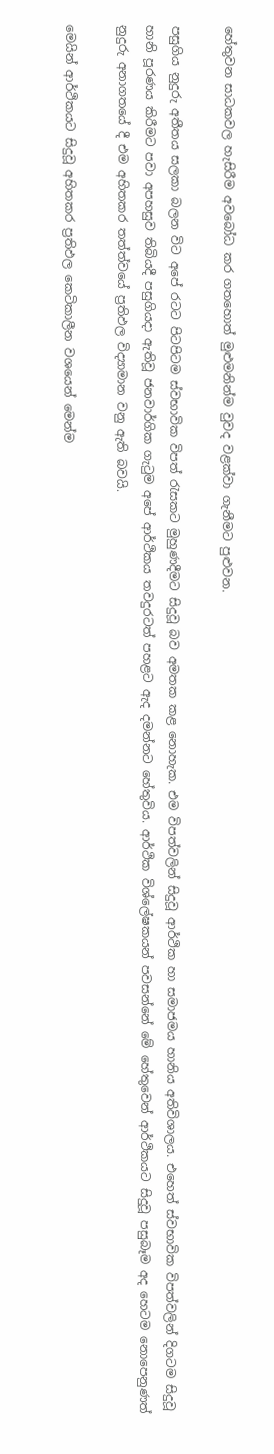හේතුවන සාධකවල හැසිරීම අවබෝධ කර ගතහොත් මුළුමනින්ම වුවද වළක්වා ගැනීමට පුළුවන.

පසුගිය නුදුරු අතීතය සලකා බලන විට අපේ රටට පිටපිටම ස්වභාවික විපත් රැසකට මුහුණදීමට සිදුවූ බව අමතක කළ නොහැක. එම විපත්වලින් සිදුවූ ආර්ථික හා සමාජමය හානිය අතිවිශාලය. එහෙත් ස්වභාවික විපත්වලින් දිගටම සිදුවූ හානි පූරණය කිරීමට පවා අපහසුව තිබියදී පසුගියදා ඇතිවූ ජනවාර්ගික ගැටුම අපේ ආර්ථිකය තවදුරටත් පහළට ඇද දමන්නට හේතුවිය. ආර්ථික විශ්ලේෂකයන් පවසන්නේ මේ හේතුවෙන් ආර්ථිකයට සිදුවූ පසුබෑම අද හෙටම නොපෙනුණත් නුදුරු අනාගතයේ දී එම අහිතකර තත්ත්වයේ ප්‍රතිඵල විද්‍යාමාන වනු ඇති බවයි.

මෙයින් ආර්ථිකයට සිදුවූ අහිතකර ප්‍රතිඵල කෙටිකාලීන වශයෙන් මෙන්ම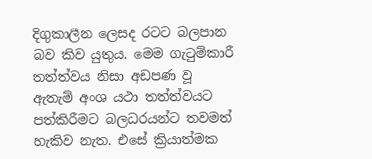දිගුකාලීන ලෙසද රටට බලපාන බව කිව යුතුය. මෙම ගැටුම්කාරී තත්ත්වය නිසා අඩපණ වූ ඇතැම් අංශ යථා තත්ත්වයට පත්කිරීමට බලධරයන්ට තවමත් හැකිව නැත. එසේ ක්‍රියාත්මක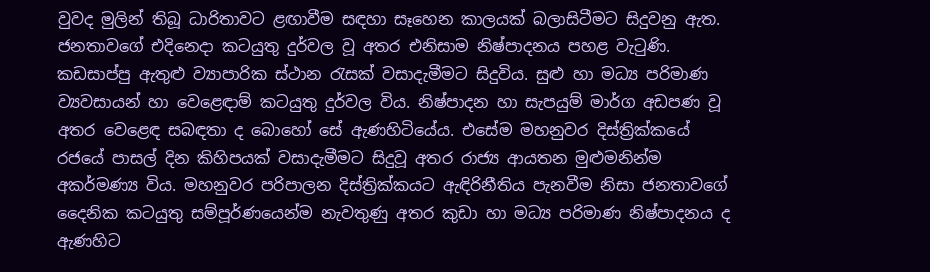වුවද මුලින් තිබූ ධාරිතාවට ළඟාවීම සඳහා සෑහෙන කාලයක් බලාසිටීමට සිදුවනු ඇත. ජනතාවගේ එදිනෙදා කටයුතු දුර්වල වූ අතර එනිසාම නිෂ්පාදනය පහළ වැටුණි. කඩසාප්පු ඇතුළු ව්‍යාපාරික ස්ථාන රැසක් වසාදැමීමට සිදුවිය. සුළු හා මධ්‍ය පරිමාණ ව්‍යවසායන් හා වෙළෙඳාම් කටයුතු දුර්වල විය. නිෂ්පාදන හා සැපයුම් මාර්ග අඩපණ වූ අතර වෙළෙඳ සබඳතා ද බොහෝ සේ ඇණහිටියේය. එසේම මහනුවර දිස්ත්‍රික්කයේ රජයේ පාසල් දින කිහිපයක් වසාදැමීමට සිදුවූ අතර රාජ්‍ය ආයතන මුළුමනින්ම අකර්මණ්‍ය විය. මහනුවර පරිපාලන දිස්ත්‍රික්කයට ඇඳිරිනීතිය පැනවීම නිසා ජනතාවගේ දෛනික කටයුතු සම්පූර්ණයෙන්ම නැවතුණු අතර කුඩා හා මධ්‍ය පරිමාණ නිෂ්පාදනය ද ඇණහිට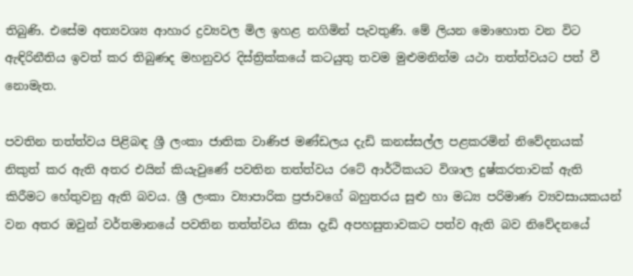තිබුණි. එසේම අත්‍යවශ්‍ය ආහාර ද්‍රව්‍යවල මිල ඉහළ නගිමින් පැවතුණි. මේ ලියන මොහොත වන විට ඇඳිරිනීතිය ඉවත් කර තිබුණද මහනුවර දිස්ත්‍රික්කයේ කටයුතු තවම මුළුමනින්ම යථා තත්ත්වයට පත් වී නොමැත.

පවතින තත්ත්වය පිළිබඳ ශ්‍රී ලංකා ජාතික වාණිජ මණ්ඩලය දැඩි කනස්සල්ල පළකරමින් නිවේදනයක් නිකුත් කර ඇති අතර එයින් කියැවුණේ පවතින තත්ත්වය රටේ ආර්ථිකයට විශාල දුෂ්කරතාවක් ඇති කිරීමට හේතුවනු ඇති බවය. ශ්‍රී ලංකා ව්‍යාපාරික ප්‍රජාවගේ බහුතරය සුළු හා මධ්‍ය පරිමාණ ව්‍යවසායකයන් වන අතර ඔවුන් වර්තමානයේ පවතින තත්ත්වය නිසා දැඩි අපහසුතාවකට පත්ව ඇති බව නිවේදනයේ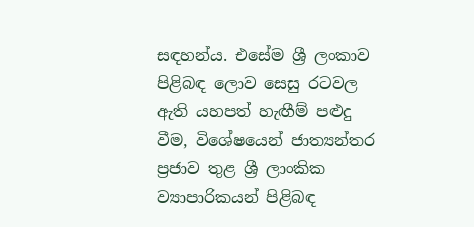සඳහන්ය. එසේම ශ්‍රී ලංකාව පිළිබඳ ලොව සෙසු රටවල ඇති යහපත් හැඟීම් පළුදු වීම, විශේෂයෙන් ජාත්‍යන්තර ප්‍රජාව තුළ ශ්‍රී ලාංකික ව්‍යාපාරිකයන් පිළිබඳ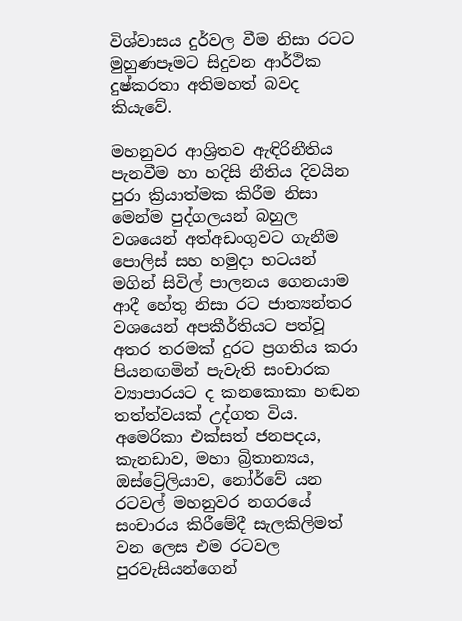විශ්වාසය දුර්වල වීම නිසා රටට මුහුණපෑමට සිදුවන ආර්ථික දුෂ්කරතා අතිමහත් බවද කියැවේ.

මහනුවර ආශ්‍රිතව ඇඳිරිනීතිය පැනවීම හා හදිසි නීතිය දිවයින පුරා ක්‍රියාත්මක කිරීම නිසා මෙන්ම පුද්ගලයන් බහුල වශයෙන් අත්අඩංගුවට ගැනීම පොලිස් සහ හමුදා භටයන් මගින් සිවිල් පාලනය ගෙනයාම ආදී හේතු නිසා රට ජාත්‍යන්තර වශයෙන් අපකීර්තියට පත්වූ අතර තරමක් දුරට ප්‍රගතිය කරා පියනඟමින් පැවැති සංචාරක ව්‍යාපාරයට ද කනකොකා හඬන තත්ත්වයක් උද්ගත විය. අමෙරිකා එක්සත් ජනපදය, කැනඩාව, මහා බ්‍රිතාන්‍යය, ඔස්ට්‍රේලියාව, නෝර්වේ යන රටවල් මහනුවර නගරයේ සංචාරය කිරීමේදී සැලකිලිමත් වන ලෙස එම රටවල පුරවැසියන්ගෙන්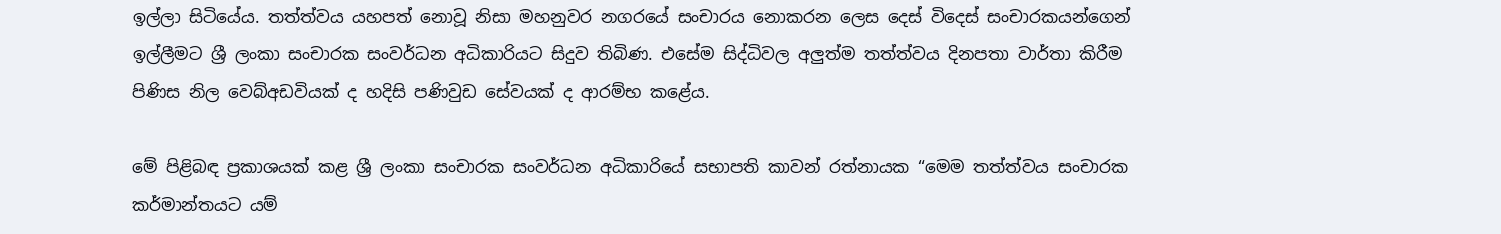ඉල්ලා සිටියේය. තත්ත්වය යහපත් නොවූ නිසා මහනුවර නගරයේ සංචාරය නොකරන ලෙස දෙස් විදෙස් සංචාරකයන්ගෙන් ඉල්ලීමට ශ්‍රී ලංකා සංචාරක සංවර්ධන අධිකාරියට සිදුව තිබිණ. එසේම සිද්ධිවල අලුත්ම තත්ත්වය දිනපතා වාර්තා කිරීම පිණිස නිල වෙබ්අඩවියක් ද හදිසි පණිවුඩ සේවයක් ද ආරම්භ කළේය.

මේ පිළිබඳ ප්‍රකාශයක් කළ ශ්‍රී ලංකා සංචාරක සංවර්ධන අධිකාරියේ සභාපති කාවන් රත්නායක “මෙම තත්ත්වය සංචාරක කර්මාන්තයට යම්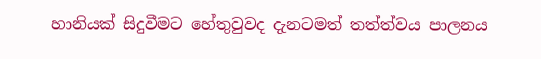හානියක් සිදුවීමට හේතුවුවද දැනටමත් තත්ත්වය පාලනය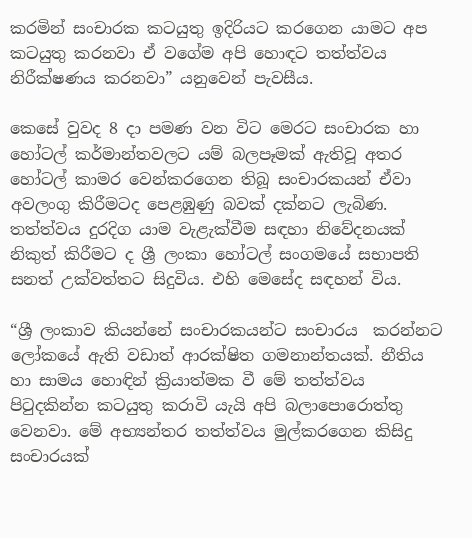කරමින් සංචාරක කටයුතු ඉදිරියට කරගෙන යාමට අප කටයුතු කරනවා ඒ වගේම අපි හොඳට තත්ත්වය නිරීක්ෂණය කරනවා” යනුවෙන් පැවසීය.

කෙසේ වුවද 8 දා පමණ වන විට මෙරට සංචාරක හා හෝටල් කර්මාන්තවලට යම් බලපෑමක් ඇතිවූ අතර හෝටල් කාමර වෙන්කරගෙන තිබූ සංචාරකයන් ඒවා අවලංගු කිරීමටද පෙළඹුණු බවක් දක්නට ලැබිණ. තත්ත්වය දුරදිග යාම වැළැක්වීම සඳහා නිවේදනයක් නිකුත් කිරීමට ද ශ්‍රී ලංකා හෝටල් සංගමයේ සභාපති සනත් උක්වත්තට සිදුවිය. එහි මෙසේද සඳහන් විය.

“ශ්‍රී ලංකාව කියන්නේ සංචාරකයන්ට සංචාරය  කරන්නට ලෝකයේ ඇති වඩාත් ආරක්ෂිත ගමනාන්තයක්. නීතිය හා සාමය හොඳින් ක්‍රියාත්මක වී මේ තත්ත්වය පිටුදකින්න කටයුතු කරාවි යැයි අපි බලාපොරොත්තු වෙනවා. මේ අභ්‍යන්තර තත්ත්වය මුල්කරගෙන කිසිදු සංචාරයක්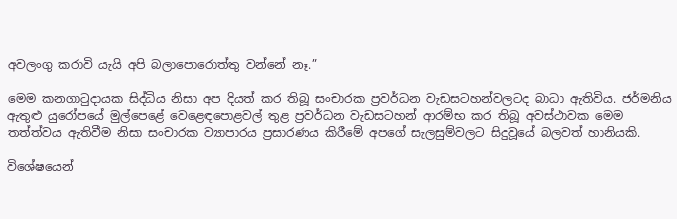අවලංගු කරාවි යැයි අපි බලාපොරොත්තු වන්නේ නෑ.”

මෙම කනගාටුදායක සිද්ධිය නිසා අප දියත් කර තිබූ සංචාරක ප්‍රවර්ධන වැඩසටහන්වලටද බාධා ඇතිවිය. ජර්මනිය ඇතුළු යුරෝපයේ මුල්පෙළේ වෙළෙඳපොළවල් තුළ ප්‍රවර්ධන වැඩසටහන් ආරම්භ කර තිබූ අවස්ථාවක මෙම තත්ත්වය ඇතිවීම නිසා සංචාරක ව්‍යාපාරය ප්‍රසාරණය කිරීමේ අපගේ සැලසුම්වලට සිදුවූයේ බලවත් හානියකි.

විශේෂයෙන්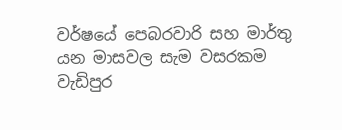වර්ෂයේ පෙබරවාරි සහ මාර්තු යන මාසවල සැම වසරකම වැඩිපුර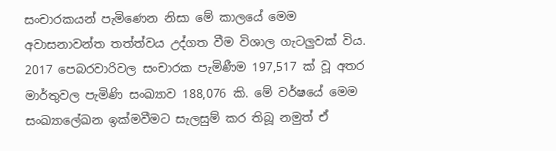සංචාරකයන් පැමිණෙන නිසා මේ කාලයේ මෙම අවාසනාවන්ත තත්ත්වය උද්ගත වීම විශාල ගැටලුවක් විය. 2017 පෙබරවාරිවල සංචාරක පැමිණීම 197,517 ක් වූ අතර මාර්තුවල පැමිණි සංඛ්‍යාව 188,076 කි. මේ වර්ෂයේ මෙම සංඛ්‍යාලේඛන ඉක්මවීමට සැලසුම් කර තිබූ නමුත් ඒ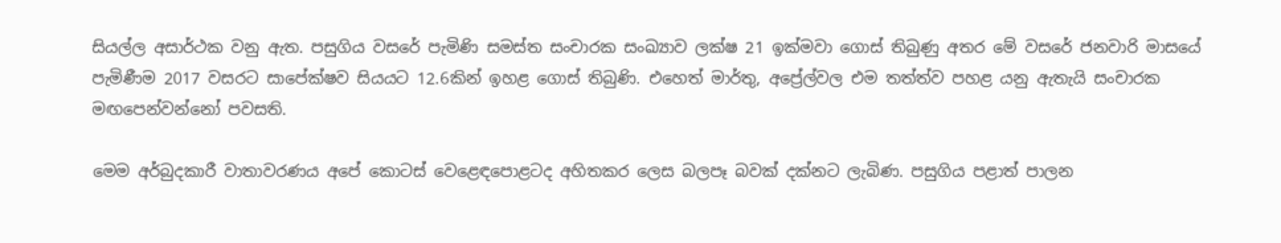සියල්ල අසාර්ථක වනු ඇත. පසුගිය වසරේ පැමිණි සමස්ත සංචාරක සංඛ්‍යාව ලක්ෂ 21 ඉක්මවා ගොස් තිබුණු අතර මේ වසරේ ජනවාරි මාසයේ පැමිණීම 2017 වසරට සාපේක්ෂව සියයට 12.6කින් ඉහළ ගොස් තිබුණි. එහෙත් මාර්තු, අප්‍රේල්වල එම තත්ත්ව පහළ යනු ඇතැයි සංචාරක මඟපෙන්වන්නෝ පවසති.

මෙම අර්බුදකාරී වාතාවරණය අපේ කොටස් වෙළෙඳපොළටද අහිතකර ලෙස බලපෑ බවක් දක්නට ලැබිණ. පසුගිය පළාත් පාලන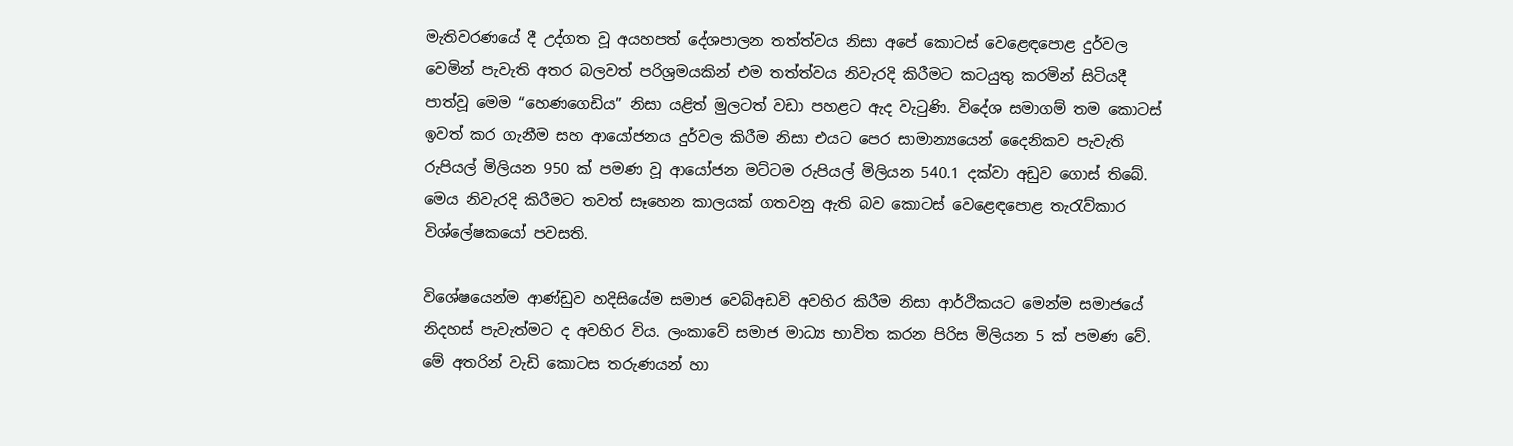මැතිවරණයේ දී උද්ගත වූ අයහපත් දේශපාලන තත්ත්වය නිසා අපේ කොටස් වෙළෙඳපොළ දුර්වල වෙමින් පැවැති අතර බලවත් පරිශ්‍රමයකින් එම තත්ත්වය නිවැරදි කිරීමට කටයුතු කරමින් සිටියදී පාත්වූ මෙම “හෙණගෙඩිය” නිසා යළිත් මුලටත් වඩා පහළට ඇද වැටුණි. විදේශ සමාගම් තම කොටස් ඉවත් කර ගැනීම සහ ආයෝජනය දුර්වල කිරීම නිසා එයට පෙර සාමාන්‍යයෙන් දෛනිකව පැවැති රුපියල් මිලියන 950 ක් පමණ වූ ආයෝජන මට්ටම රුපියල් මිලියන 540.1 දක්වා අඩුව ගොස් තිබේ. මෙය නිවැරදි කිරීමට තවත් සෑහෙන කාලයක් ගතවනු ඇති බව කොටස් වෙළෙඳපොළ තැරැව්කාර විශ්ලේෂකයෝ පවසති.

විශේෂයෙන්ම ආණ්ඩුව හදිසියේම සමාජ වෙබ්අඩවි අවහිර කිරීම නිසා ආර්ථිකයට මෙන්ම සමාජයේ නිදහස් පැවැත්මට ද අවහිර විය. ලංකාවේ සමාජ මාධ්‍ය භාවිත කරන පිරිස මිලියන 5 ක් පමණ වේ. මේ අතරින් වැඩි කොටස තරුණයන් හා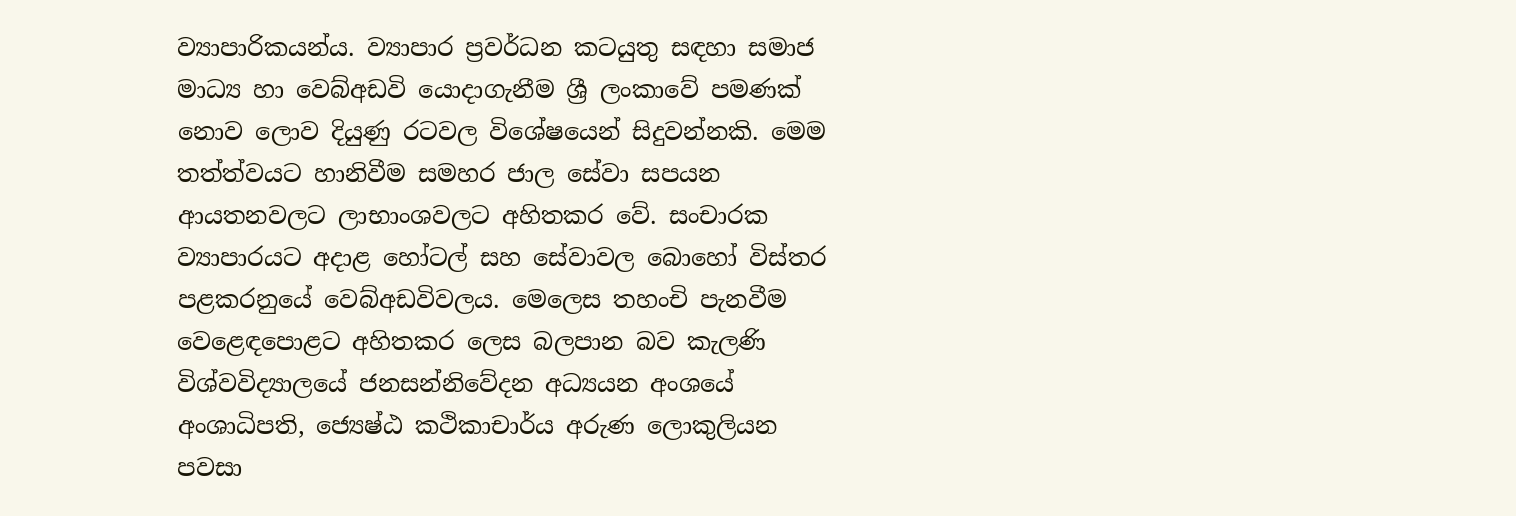ව්‍යාපාරිකයන්ය. ව්‍යාපාර ප්‍රවර්ධන කටයුතු සඳහා සමාජ මාධ්‍ය හා වෙබ්අඩවි යොදාගැනීම ශ්‍රී ලංකාවේ පමණක් නොව ලොව දියුණු රටවල විශේෂයෙන් සිදුවන්නකි. මෙම තත්ත්වයට හානිවීම සමහර ජාල සේවා සපයන ආයතනවලට ලාභාංශවලට අහිතකර වේ. සංචාරක ව්‍යාපාරයට අදාළ හෝටල් සහ සේවාවල බොහෝ විස්තර පළකරනුයේ වෙබ්අඩවිවලය. මෙලෙස තහංචි පැනවීම වෙළෙඳපොළට අහිතකර ලෙස බලපාන බව කැලණි විශ්වවිද්‍යාලයේ ජනසන්නිවේදන අධ්‍යයන අංශයේ අංශාධිපති, ජ්‍යෙෂ්ඨ කථිකාචාර්ය අරුණ ලොකුලියන පවසා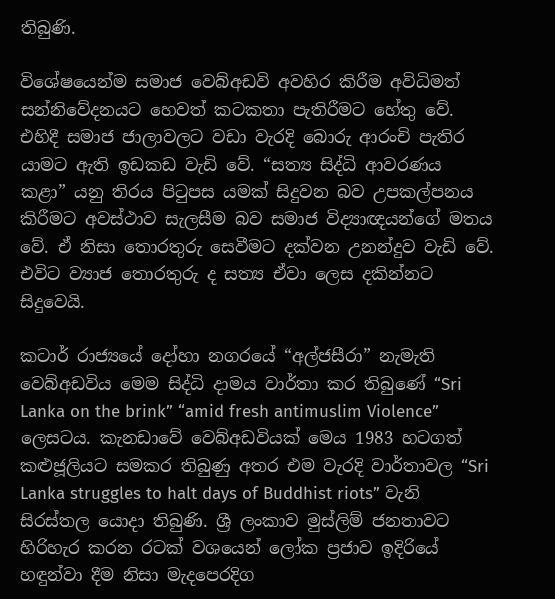තිබුණි.

විශේෂයෙන්ම සමාජ වෙබ්අඩවි අවහිර කිරීම අවිධිමත් සන්නිවේදනයට හෙවත් කටකතා පැතිරීමට හේතු වේ. එහිදී සමාජ ජාලාවලට වඩා වැරදි බොරු ආරංචි පැතිර යාමට ඇති ඉඩකඩ වැඩි වේ. “සත්‍ය සිද්ධි ආවරණය කළා” යනු තිරය පිටුපස යමක් සිදුවන බව උපකල්පනය කිරීමට අවස්ථාව සැලසීම බව සමාජ විද්‍යාඥයන්ගේ මතය වේ. ඒ නිසා තොරතුරු සෙවීමට දක්වන උනන්දුව වැඩි වේ. එවිට ව්‍යාජ තොරතුරු ද සත්‍ය ඒවා ලෙස දකින්නට සිදුවෙයි.

කටාර් රාජ්‍යයේ දෝහා නගරයේ “අල්ජසීරා” නැමැති වෙබ්අඩවිය මෙම සිද්ධි දාමය වාර්තා කර තිබුණේ “Sri Lanka on the brink” “amid fresh antimuslim Violence” ලෙසටය. කැනඩාවේ වෙබ්අඩවියක් මෙය 1983 හටගත් කළුජූලියට සමකර තිබුණු අතර එම වැරදි වාර්තාවල “Sri Lanka struggles to halt days of Buddhist riots” වැනි සිරස්තල යොදා තිබුණි. ශ්‍රී ලංකාව මුස්ලිම් ජනතාවට හිරිහැර කරන රටක් වශයෙන් ලෝක ප්‍රජාව ඉදිරියේ හඳුන්වා දීම නිසා මැදපෙරදිග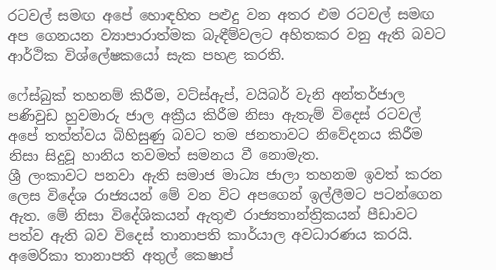රටවල් සමඟ අපේ හොඳහිත පළුදු වන අතර එම රටවල් සමඟ අප ගෙනයන ව්‍යාපාරාත්මක බැඳීම්වලට අහිතකර වනු ඇති බවට ආර්ථික විශ්ලේෂකයෝ සැක පහළ කරති.

ෆේස්බුක් තහනම් කිරීම, වට්ස්ඇප්, වයිබර් වැනි අන්තර්ජාල පණිවුඩ හුවමාරු ජාල අක්‍රීය කිරීම නිසා ඇතැම් විදෙස් රටවල් අපේ තත්ත්වය බිහිසුණු බවට තම ජනතාවට නිවේදනය කිරීම නිසා සිදුවූ හානිය තවමත් සමනය වී නොමැත.
ශ්‍රී ලංකාවට පනවා ඇති සමාජ මාධ්‍ය ජාලා තහනම ඉවත් කරන ලෙස විදේශ රාජ්‍යයන් මේ වන විට අපගෙන් ඉල්ලීමට පටන්ගෙන ඇත. මේ නිසා විදේශිකයන් ඇතුළු රාජ්‍යතාන්ත්‍රිකයන් පීඩාවට පත්ව ඇති බව විදෙස් තානාපති කාර්යාල අවධාරණය කරයි. අමෙරිකා තානාපති අතුල් කෙෂාප්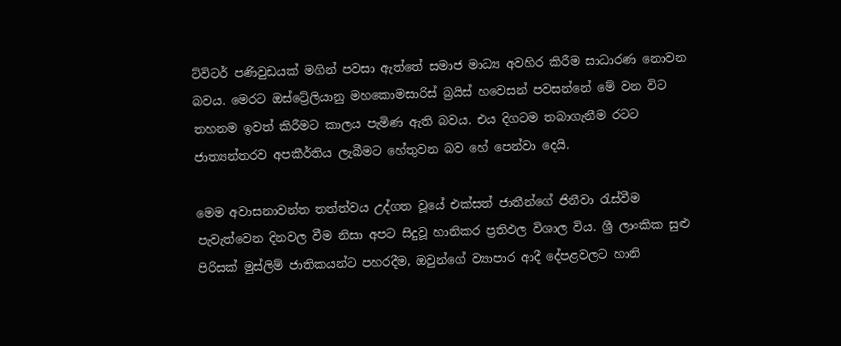ට්විටර් පණිවුඩයක් මගින් පවසා ඇත්තේ සමාජ මාධ්‍ය අවහිර කිරීම සාධාරණ නොවන බවය. මෙරට ඔස්ට්‍රේලියානු මහකොමසාරිස් බ්‍රයිස් හවෙසන් පවසන්නේ මේ වන විට තහනම ඉවත් කිරීමට කාලය පැමිණ ඇති බවය. එය දිගටම තබාගැනීම රටට ජාත්‍යන්තරව අපකීර්තිය ලැබීමට හේතුවන බව හේ පෙන්වා දෙයි.

මෙම අවාසනාවන්ත තත්ත්වය උද්ගත වූයේ එක්සත් ජාතීන්ගේ ජිනීවා රැස්වීම පැවැත්වෙන දිනවල වීම නිසා අපට සිදුවූ හානිකර ප්‍රතිඵල විශාල විය. ශ්‍රී ලාංකික සුළු පිරිසක් මුස්ලිම් ජාතිකයන්ට පහරදීම, ඔවුන්ගේ ව්‍යාපාර ආදී දේපළවලට හානි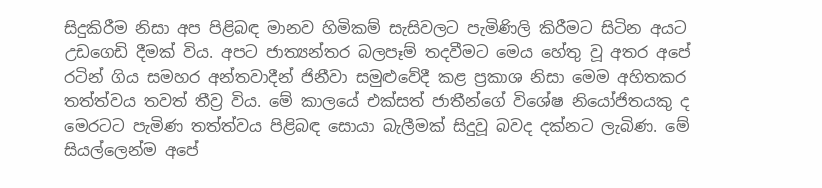සිදුකිරීම නිසා අප පිළිබඳ මානව හිමිකම් සැසිවලට පැමිණිලි කිරීමට සිටින අයට උඩගෙඩි දීමක් විය. අපට ජාත්‍යන්තර බලපෑම් තදවීමට මෙය හේතු වූ අතර අපේ රටින් ගිය සමහර අන්තවාදීන් ජිනීවා සමුළුවේදී කළ ප්‍රකාශ නිසා මෙම අහිතකර තත්ත්වය තවත් තීව්‍ර විය. මේ කාලයේ එක්සත් ජාතීන්ගේ විශේෂ නියෝජිතයකු ද මෙරටට පැමිණ තත්ත්වය පිළිබඳ සොයා බැලීමක් සිදුවූ බවද දක්නට ලැබිණ. මේ සියල්ලෙන්ම අපේ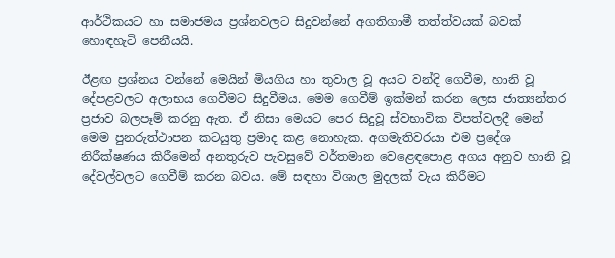ආර්ථිකයට හා සමාජමය ප්‍රශ්නවලට සිදුවන්නේ අගතිගාමී තත්ත්වයක් බවක් හොඳහැටි පෙනීයයි.

ඊළඟ ප්‍රශ්නය වන්නේ මෙයින් මියගිය හා තුවාල වූ අයට වන්දි ගෙවීම, හානි වූ දේපළවලට අලාභය ගෙවීමට සිදුවීමය. මෙම ගෙවීම් ඉක්මන් කරන ලෙස ජාත්‍යන්තර ප්‍රජාව බලපෑම් කරනු ඇත. ඒ නිසා මෙයට පෙර සිදුවූ ස්වභාවික විපත්වලදී මෙන් මෙම පුනරුත්ථාපන කටයුතු ප්‍රමාද කළ නොහැක. අගමැතිවරයා එම ප්‍රදේශ නිරීක්ෂණය කිරීමෙන් අනතුරුව පැවසුවේ වර්තමාන වෙළෙඳපොළ අගය අනුව හානි වූ දේවල්වලට ගෙවීම් කරන බවය. මේ සඳහා විශාල මුදලක් වැය කිරීමට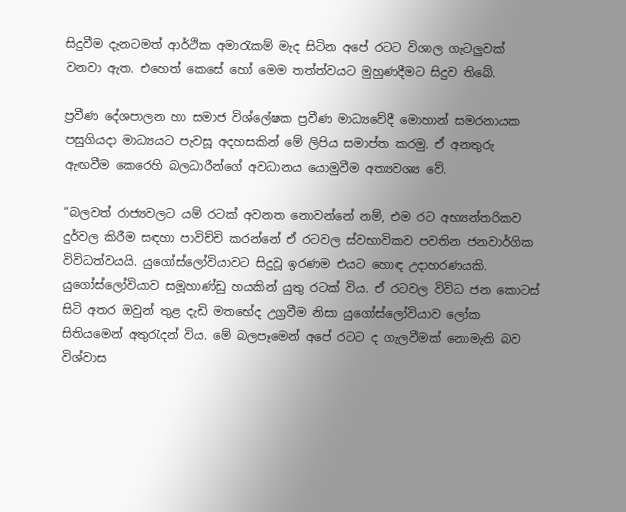සිදුවීම දැනටමත් ආර්ථික අමාරැකම් මැද සිටින අපේ රටට විශාල ගැටලුවක් වනවා ඇත. එහෙත් කෙසේ හෝ මෙම තත්ත්වයට මුහුණදීමට සිදුව තිබේ.

ප්‍රවීණ දේශපාලන හා සමාජ විශ්ලේෂක ප්‍රවීණ මාධ්‍යවේදී මොහාන් සමරනායක පසුගියදා මාධ්‍යයට පැවසූ අදහසකින් මේ ලිපිය සමාප්ත කරමු. ඒ අනතුරු ඇඟවීම කෙරෙහි බලධාරීන්ගේ අවධානය යොමුවීම අත්‍යවශ්‍ය වේ.

“බලවත් රාජ්‍යවලට යම් රටක් අවනත නොවන්නේ නම්, එම රට අභ්‍යන්තරිකව දුර්වල කිරීම සඳහා පාවිච්චි කරන්නේ ඒ රටවල ස්වභාවිකව පවතින ජනවාර්ගික විවිධත්වයයි. යුගෝස්ලෝවියාවට සිදුවූ ඉරණම එයට හොඳ උදාහරණයකි. යුගෝස්ලෝවියාව සමූහාණ්ඩු හයකින් යුතු රටක් විය. ඒ රටවල විවිධ ජන කොටස් සිටි අතර ඔවුන් තුළ දැඩි මතභේද උග්‍රවීම නිසා යුගෝස්ලෝවියාව ලෝක සිතියමෙන් අතුරැදන් විය. මේ බලපෑමෙන් අපේ රටට ද ගැලවීමක් නොමැති බව විශ්වාස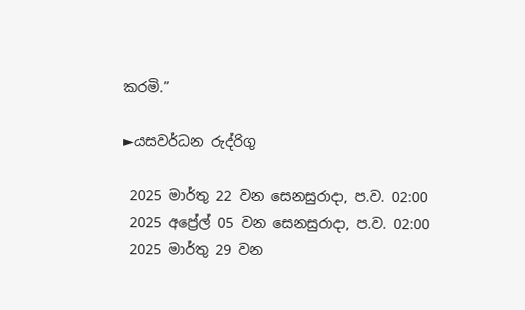කරමි.”

►යසවර්ධන රුද්රිගු

 2025 මාර්තු 22 වන සෙනසුරාදා, ප.ව. 02:00
 2025 අප්‍රේල් 05 වන සෙනසුරාදා, ප.ව. 02:00
 2025 මාර්තු 29 වන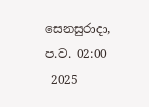සෙනසුරාදා, ප.ව. 02:00
 2025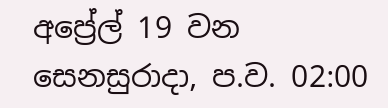අප්‍රේල් 19 වන සෙනසුරාදා, ප.ව. 02:00